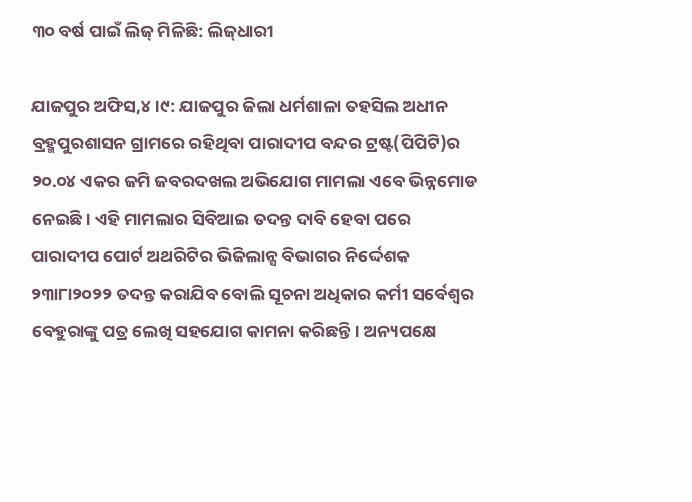୩୦ ବର୍ଷ ପାଇଁ ଲିଜ୍‌ ମିଳିଛି: ଲିଜ୍‌ଧାରୀ

ଯାଜପୁର ଅଫିସ,୪।୯: ଯାଜପୁର ଜିଲା ଧର୍ମଶାଳା ତହସିଲ ଅଧୀନ ବ୍ରହ୍ମପୁରଶାସନ ଗ୍ରାମରେ ରହିଥିବା ପାରାଦୀପ ବନ୍ଦର ଟ୍ରଷ୍ଟ(ପିପିଟି)ର ୨୦.୦୪ ଏକର ଜମି ଜବରଦଖଲ ଅଭିଯୋଗ ମାମଲା ଏବେ ଭିନ୍ନମୋଡ ନେଇଛି। ଏହି ମାମଲାର ସିବିଆଇ ତଦନ୍ତ ଦାବି ହେବା ପରେ ପାରାଦୀପ ପୋର୍ଟ ଅଥରିଟିର ଭିଜିଲାନ୍ସ ବିଭାଗର ନିର୍ଦ୍ଦେଶକ ୨୩ା୮ା୨୦୨୨ ତଦନ୍ତ କରାଯିବ ବୋଲି ସୂଚନା ଅଧିକାର କର୍ମୀ ସର୍ବେଶ୍ୱର ବେହୁରାଙ୍କୁ ପତ୍ର ଲେଖି ସହଯୋଗ କାମନା କରିଛନ୍ତି। ଅନ୍ୟପକ୍ଷେ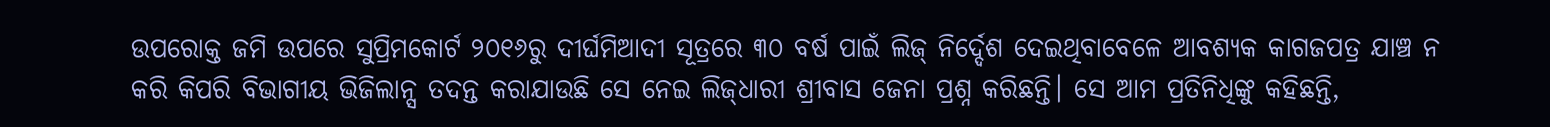ଉପରୋକ୍ତ ଜମି ଉପରେ ସୁପ୍ରିମକୋର୍ଟ ୨୦୧୬ରୁ ଦୀର୍ଘମିଆଦୀ ସୂତ୍ରରେ ୩୦ ବର୍ଷ ପାଇଁ ଲିଜ୍‌ ନିର୍ଦ୍ଦେଶ ଦେଇଥିବାବେଳେ ଆବଶ୍ୟକ କାଗଜପତ୍ର ଯାଞ୍ଚ ନ କରି କିପରି ବିଭାଗୀୟ ଭିଜିଲାନ୍ସ ତଦନ୍ତ କରାଯାଉଛି ସେ ନେଇ ଲିଜ୍‌ଧାରୀ ଶ୍ରୀବାସ ଜେନା ପ୍ରଶ୍ନ କରିଛନ୍ତି। ସେ ଆମ ପ୍ରତିନିଧିଙ୍କୁ କହିଛନ୍ତି,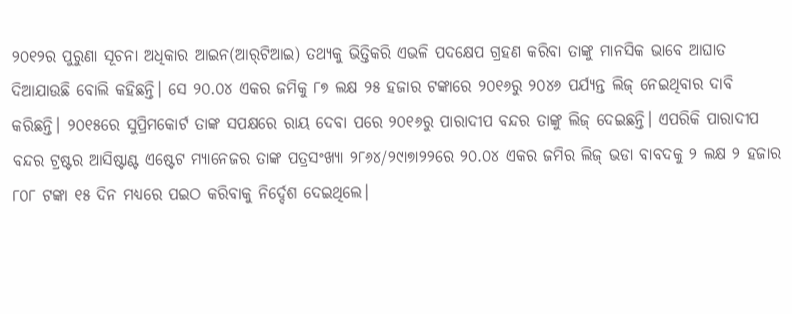୨୦୧୨ର ପୁରୁଣା ସୂଚନା ଅଧିକାର ଆଇନ(ଆର୍‌ଟିଆଇ) ତଥ୍ୟକୁ ଭିତ୍ତିକରି ଏଭଳି ପଦକ୍ଷେପ ଗ୍ରହଣ କରିବା ତାଙ୍କୁ ମାନସିକ ଭାବେ ଆଘାତ ଦିଆଯାଉଛି ବୋଲି କହିଛନ୍ତି। ସେ ୨୦.୦୪ ଏକର ଜମିକୁ ୮୭ ଲକ୍ଷ ୨୫ ହଜାର ଟଙ୍କାରେ ୨୦୧୬ରୁ ୨୦୪୬ ପର୍ଯ୍ୟନ୍ତ ଲିଜ୍‌ ନେଇଥିବାର ଦାବି କରିଛନ୍ତି। ୨୦୧୫ରେ ସୁପ୍ରିମକୋର୍ଟ ତାଙ୍କ ସପକ୍ଷରେ ରାୟ ଦେବା ପରେ ୨୦୧୬ରୁ ପାରାଦୀପ ବନ୍ଦର ତାଙ୍କୁ ଲିଜ୍‌ ଦେଇଛନ୍ତି। ଏପରିକି ପାରାଦୀପ ବନ୍ଦର ଟ୍ରଷ୍ଟର ଆସିଷ୍ଟାଣ୍ଟ ଏଷ୍ଟେଟ ମ୍ୟାନେଜର ତାଙ୍କ ପତ୍ରସଂଖ୍ୟା ୨୮୬୪/୨୯ା୭ା୨୨ରେ ୨୦.୦୪ ଏକର ଜମିର ଲିଜ୍‌ ଭଡା ବାବଦକୁ ୨ ଲକ୍ଷ ୨ ହଜାର ୮୦୮ ଟଙ୍କା ୧୫ ଦିନ ମଧ୍ୟରେ ପଇଠ କରିବାକୁ ନିର୍ଦ୍ଦେଶ ଦେଇଥିଲେ।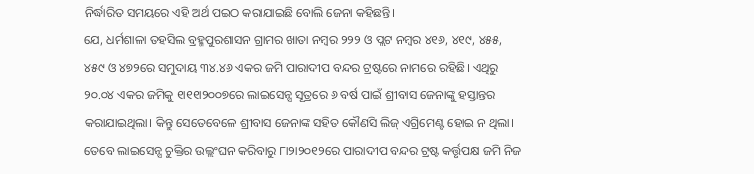ନିର୍ଦ୍ଧାରିତ ସମୟରେ ଏହି ଅର୍ଥ ପଇଠ କରାଯାଇଛି ବୋଲି ଜେନା କହିଛନ୍ତି।
ଯେ, ଧର୍ମଶାଳା ତହସିଲ ବ୍ରହ୍ମପୁରଶାସନ ଗ୍ରାମର ଖାତା ନମ୍ବର ୨୨୨ ଓ ପ୍ଲଟ ନମ୍ବର ୪୧୬, ୪୧୯, ୪୫୫, ୪୫୯ ଓ ୪୭୨ରେ ସମୁଦାୟ ୩୪.୪୬ ଏକର ଜମି ପାରାଦୀପ ବନ୍ଦର ଟ୍ରଷ୍ଟରେ ନାମରେ ରହିଛି। ଏଥିରୁ ୨୦.୦୪ ଏକର ଜମିକୁ ୧ା୧୧ା୨୦୦୭ରେ ଲାଇସେନ୍ସ ସୂତ୍ରରେ ୬ ବର୍ଷ ପାଇଁ ଶ୍ରୀବାସ ଜେନାଙ୍କୁ ହସ୍ତାନ୍ତର କରାଯାଇଥିଲା। କିନ୍ତୁ ସେତେବେଳେ ଶ୍ରୀବାସ ଜେନାଙ୍କ ସହିତ କୌଣସି ଲିଜ୍‌ ଏଗ୍ରିମେଣ୍ଟ ହୋଇ ନ ଥିଲା। ତେବେ ଲାଇସେନ୍ସ ଚୁକ୍ତିର ଉଲ୍ଲଂଘନ କରିବାରୁ ୮ା୨ା୨୦୧୨ରେ ପାରାଦୀପ ବନ୍ଦର ଟ୍ରଷ୍ଟ କର୍ତ୍ତୃପକ୍ଷ ଜମି ନିଜ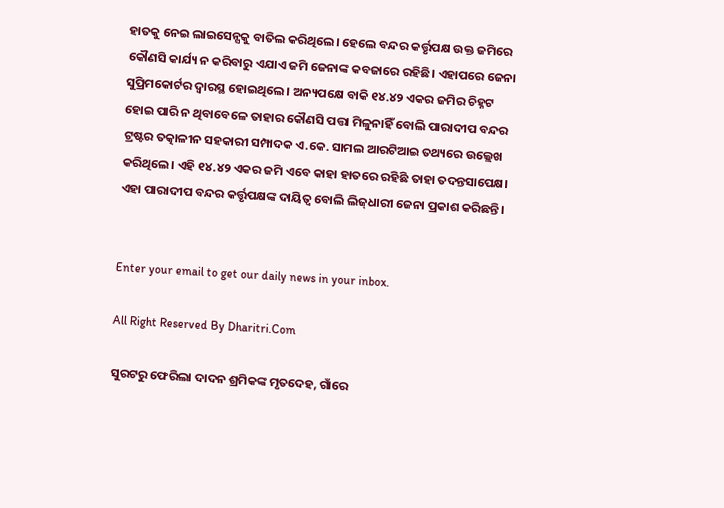ହାତକୁ ନେଇ ଲାଇସେନ୍ସକୁ ବାତିଲ କରିଥିଲେ। ହେଲେ ବନ୍ଦର କର୍ତ୍ତୃପକ୍ଷ ଉକ୍ତ ଜମିରେ କୌଣସି କାର୍ଯ୍ୟ ନ କରିବାରୁ ଏଯାଏ ଜମି ଜେନାଙ୍କ କବଜାରେ ରହିଛି। ଏହାପରେ ଜେନା ସୁପ୍ରିମକୋର୍ଟର ଦ୍ୱାରସ୍ଥ ହୋଇଥିଲେ। ଅନ୍ୟପକ୍ଷେ ବାକି ୧୪.୪୨ ଏକର ଜମିର ଚିହ୍ନଟ ହୋଇ ପାରି ନ ଥିବାବେଳେ ତାହାର କୌଣସି ପତ୍ତା ମିଳୁନାହିଁ ବୋଲି ପାରାଦୀପ ବନ୍ଦର ଟ୍ରଷ୍ଟର ତତ୍କାଳୀନ ସହକାରୀ ସମ୍ପାଦକ ଏ.କେ. ସାମଲ ଆରଟିଆଇ ତଥ୍ୟରେ ଉଲ୍ଲେଖ କରିଥିଲେ। ଏହି ୧୪.୪୨ ଏକର ଜମି ଏବେ କାହା ହାତରେ ରହିଛି ତାହା ତଦନ୍ତସାପେକ୍ଷ। ଏହା ପାରାଦୀପ ବନ୍ଦର କର୍ତ୍ତୃପକ୍ଷଙ୍କ ଦାୟିତ୍ୱ ବୋଲି ଲିଜ୍‌ଧାରୀ ଜେନା ପ୍ରକାଶ କରିଛନ୍ତି।


Enter your email to get our daily news in your inbox.

All Right Reserved By Dharitri.Com

ସୁରଟରୁ ଫେରିଲା ଦାଦନ ଶ୍ରମିକଙ୍କ ମୃତଦେହ, ଗାଁରେ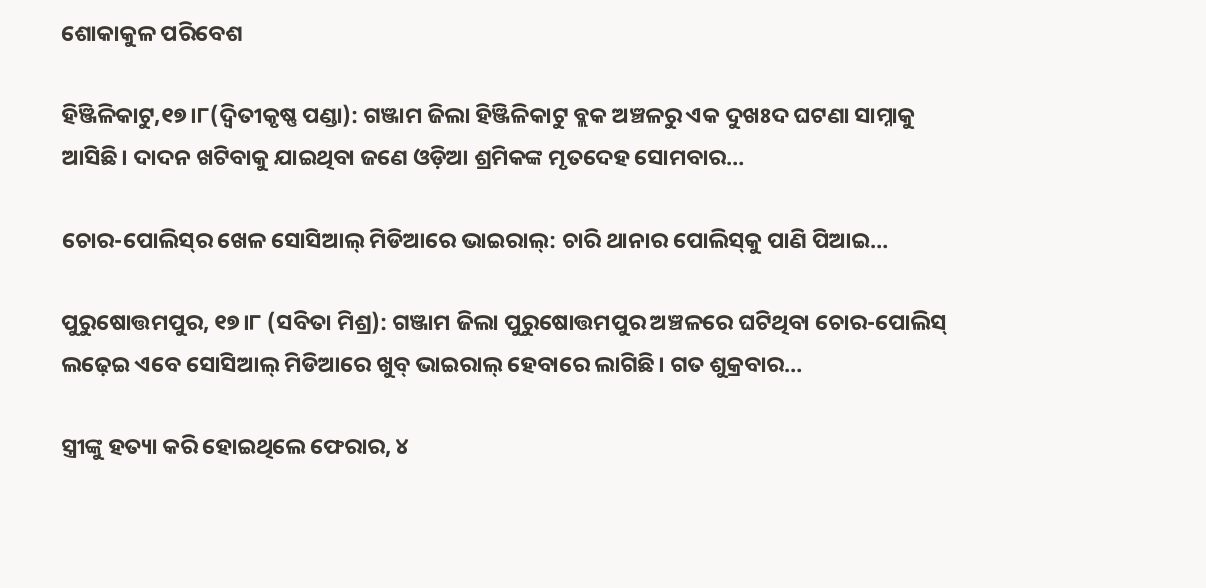ଶୋକାକୁଳ ପରିବେଶ

ହିଞ୍ଜିଳିକାଟୁ,୧୭।୮(ଦ୍ବିତୀକୃଷ୍ଣ ପଣ୍ଡା): ଗଞ୍ଜାମ ଜିଲା ହିଞ୍ଜିଳିକାଟୁ ବ୍ଲକ ଅଞ୍ଚଳରୁ ଏକ ଦୁଖଃଦ ଘଟଣା ସାମ୍ନାକୁ ଆସିଛି। ଦାଦନ ଖଟିବାକୁ ଯାଇଥିବା ଜଣେ ଓଡ଼ିଆ ଶ୍ରମିକଙ୍କ ମୃତଦେହ ସୋମବାର…

ଚୋର-ପୋଲିସ୍‌ର ଖେଳ ସୋସିଆଲ୍‌ ମିଡିଆରେ ଭାଇରାଲ୍‌: ଚାରି ଥାନାର ପୋଲିସ୍‌କୁ ପାଣି ପିଆଇ…

ପୁରୁଷୋତ୍ତମପୁର, ୧୭।୮ (ସବିତା ମିଶ୍ର): ଗଞ୍ଜାମ ଜିଲା ପୁରୁଷୋତ୍ତମପୁର ଅଞ୍ଚଳରେ ଘଟିଥିବା ଚୋର-ପୋଲିସ୍‌ ଲଢ଼େଇ ଏବେ ସୋସିଆଲ୍‌ ମିଡିଆରେ ଖୁବ୍‌ ଭାଇରାଲ୍‌ ହେବାରେ ଲାଗିଛି। ଗତ ଶୁକ୍ରବାର…

ସ୍ତ୍ରୀଙ୍କୁ ହତ୍ୟା କରି ହୋଇଥିଲେ ଫେରାର, ୪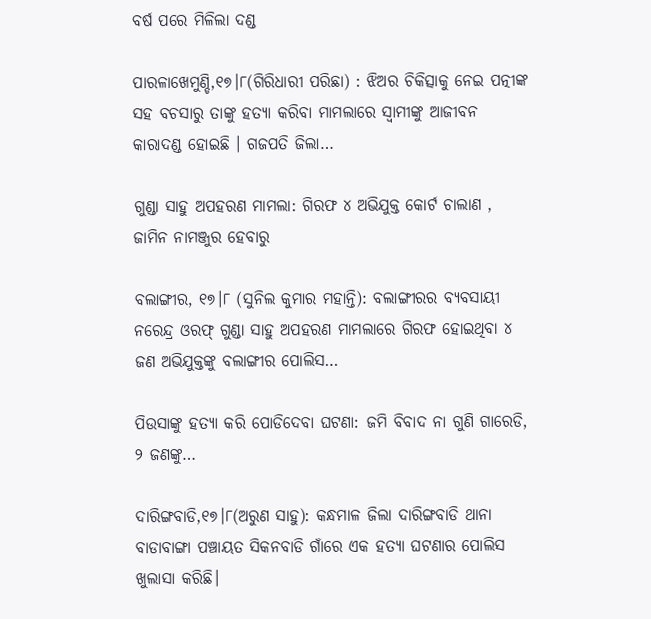ବର୍ଷ ପରେ ମିଳିଲା ଦଣ୍ଡ

ପାରଳାଖେମୁଣ୍ଡି,୧୭।୮(ଗିରିଧାରୀ ପରିଛା) : ଝିଅର ଚିକିତ୍ସାକୁ ନେଇ ପତ୍ନୀଙ୍କ ସହ ବଚସାରୁ ତାଙ୍କୁ ହତ୍ୟା କରିବା ମାମଲାରେ ସ୍ୱାମୀଙ୍କୁ ଆଜୀବନ କାରାଦଣ୍ଡ ହୋଇଛି । ଗଜପତି ଜିଲା…

ଗୁଣ୍ଡା ସାହୁ ଅପହରଣ ମାମଲା: ଗିରଫ ୪ ଅଭିଯୁକ୍ତ କୋର୍ଟ ଚାଲାଣ , ଜାମିନ ନାମଞ୍ଜୁର ହେବାରୁ

ବଲାଙ୍ଗୀର, ୧୭।୮ (ସୁନିଲ କୁମାର ମହାନ୍ତି): ବଲାଙ୍ଗୀରର ବ୍ୟବସାୟୀ ନରେନ୍ଦ୍ର ଓରଫ୍ ଗୁଣ୍ଡା ସାହୁ ଅପହରଣ ମାମଲାରେ ଗିରଫ ହୋଇଥିବା ୪ ଜଣ ଅଭିଯୁକ୍ତଙ୍କୁ ବଲାଙ୍ଗୀର ପୋଲିସ…

ପିଉସାଙ୍କୁ ହତ୍ୟା କରି ପୋଡିଦେବା ଘଟଣା: ଜମି ବିବାଦ ନା ଗୁଣି ଗାରେଡି, ୨ ଜଣଙ୍କୁ…

ଦାରିଙ୍ଗବାଡି,୧୭।୮(ଅରୁଣ ସାହୁ): କନ୍ଧମାଳ ଜିଲା ଦାରିଙ୍ଗବାଡି ଥାନା ବାଡାବାଙ୍ଗା ପଞ୍ଚାୟତ ସିକନବାଡି ଗାଁରେ ଏକ ହତ୍ୟା ଘଟଣାର ପୋଲିସ ଖୁଲାସା କରିଛି।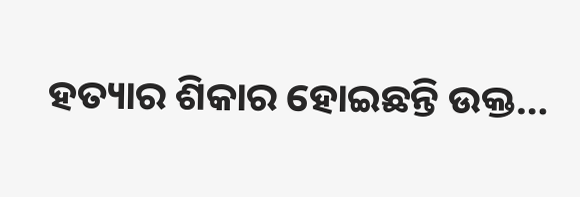ହତ୍ୟାର ଶିକାର ହୋଇଛନ୍ତି ଉକ୍ତ…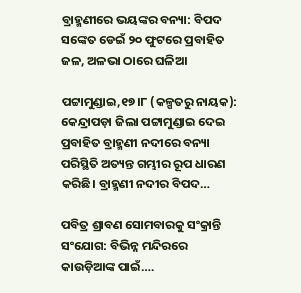ବ୍ରାହ୍ମଣୀରେ ଭୟଙ୍କର ବନ୍ୟା: ବିପଦ ସଙ୍କେତ ଡେଇଁ ୨୦ ଫୁଟରେ ପ୍ରବାହିତ ଜଳ, ଅଳଭା ଠାରେ ଘଳିଆ

ପଟ୍ଟାମୁଣ୍ଡାଇ,୧୭।୮ (କଳ୍ପତରୁ ନାୟକ): କେନ୍ଦ୍ରାପଡ଼ା ଜିଲା ପଟ୍ଟାମୁଣ୍ଡାଇ ଦେଇ ପ୍ରବାହିତ ବ୍ରାହ୍ମଣୀ ନଦୀରେ ବନ୍ୟା ପରିସ୍ଥିତି ଅତ୍ୟନ୍ତ ଗମ୍ଭୀର ରୂପ ଧାରଣ କରିଛି। ବ୍ରାହ୍ମଣୀ ନଦୀର ବିପଦ…

ପବିତ୍ର ଶ୍ରାବଣ ସୋମବାରକୁ ସଂକ୍ରାନ୍ତି ସଂଯୋଗ: ବିଭିନ୍ନ ମନ୍ଦିରରେ କାଉଡ଼ିଆଙ୍କ ପାଇଁ….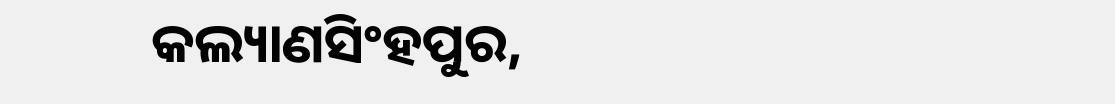କଲ୍ୟାଣସିଂହପୁର,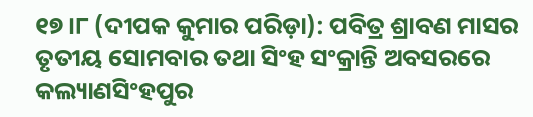୧୭।୮ (ଦୀପକ କୁମାର ପରିଡ଼ା): ପବିତ୍ର ଶ୍ରାବଣ ମାସର ତୃତୀୟ ସୋମବାର ତଥା ସିଂହ ସଂକ୍ରାନ୍ତି ଅବସରରେ କଲ୍ୟାଣସିଂହପୁର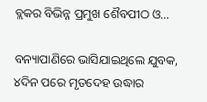ବ୍ଲକର ବିଭିନ୍ନ ପ୍ରମୁଖ ଶୈବପୀଠ ଓ…

ବନ୍ୟାପାଣିରେ ଭାସିଯାଇଥିଲେ ଯୁବକ, ୪ଦିନ ପରେ ମୃତଦେହ ଉଦ୍ଧାର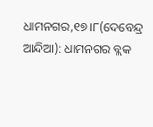ଧାମନଗର,୧୭।୮(ଦେବେନ୍ଦ୍ର ଆନ୍ଦିଆ): ଧାମନଗର ବ୍ଲକ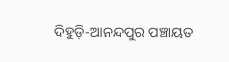ଦିହୁଡ଼ି-ଆନନ୍ଦପୁର ପଞ୍ଚାୟତ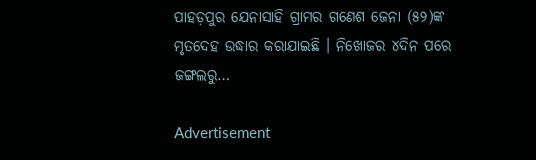ପାହଡ଼ପୁର ଯେନାସାହି ଗ୍ରାମର ଗଣେଶ ଜେନା (୫୨)ଙ୍କ ମୃତଦେହ ଉଦ୍ଧାର କରାଯାଇଛି । ନିଖୋଜର ୪ଦିନ ପରେ ଜଙ୍ଗଲରୁ…

Advertisement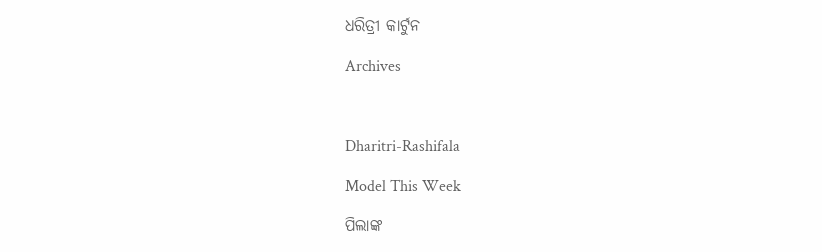ଧରିତ୍ରୀ କାର୍ଟୁନ

Archives



Dharitri-Rashifala

Model This Week

ପିଲାଙ୍କ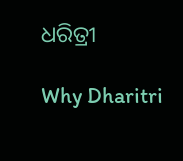ଧରିତ୍ରୀ

Why Dharitri